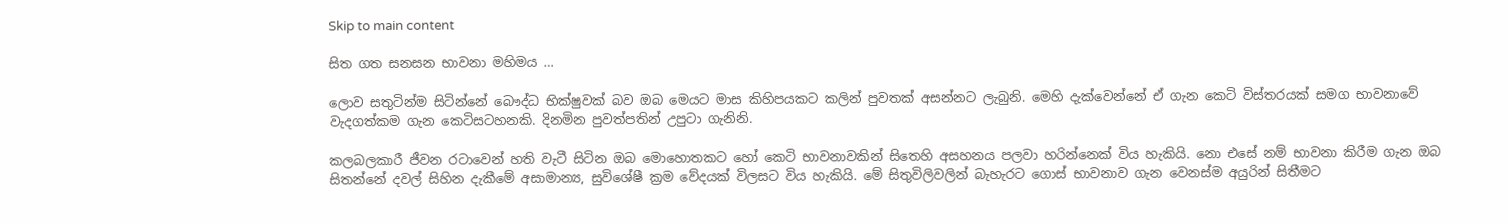Skip to main content

සිත ගත සනසන භාවනා මහිමය …

ලොව සතුටින්ම සිටින්නේ බෞද්ධ භික්ෂුවක් බව ඔබ මෙයට මාස කිහිපයකට කලින් පුවතක් අසන්නට ලැබුනි. මෙහි දැක්වෙන්නේ ඒ ගැන කෙටි විස්තරයක් සමග භාවනාවේ වැදගත්කම ගැන කෙටිසටහනකි. දිනමින පුවත්ප‍තින් උපුටා ගැනිනි.

කලබලකාරී ජීවන රටාවෙන් හති වැටී සිටින ඔබ මොහොතකට හෝ කෙටි භාවනාවකින් සිතෙහි අසහනය පලවා හරින්නෙක් විය හැකියි. නො එසේ නම් භාවනා කිරීම ගැන ඔබ සිතන්නේ දවල් සිහින දැකීමේ අසාමාන්‍ය, සුවිශේෂී ක්‍රම වේදයක් විලසට විය හැකියි. මේ සිතුවිලිවලින් බැහැරට ගොස් භාවනාව ගැන වෙනස්ම අයුරින් සිතීමට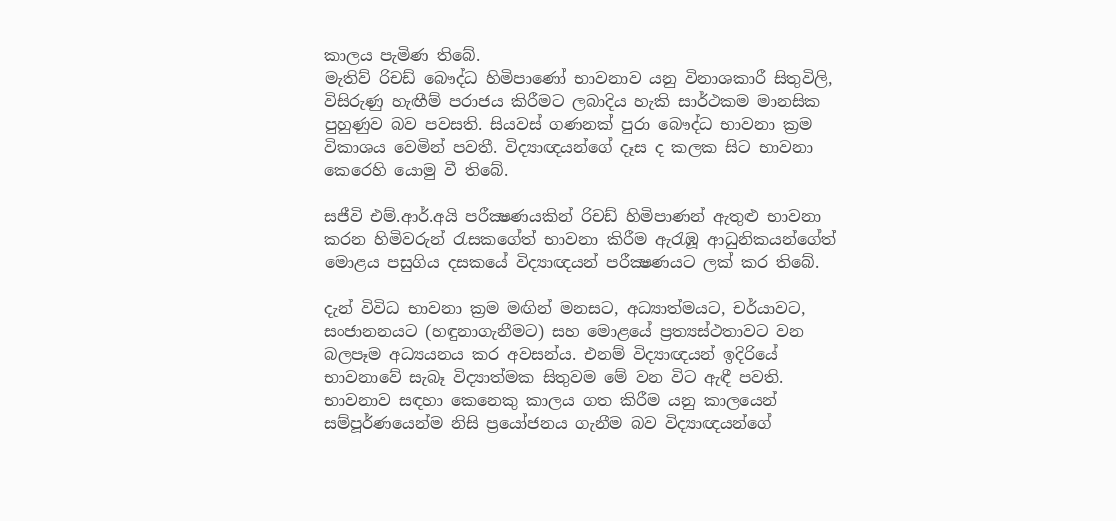කාලය පැමිණ තිබේ.
මැතිව් රිචඩ් බෞද්ධ හිමිපාණෝ භාවනාව යනු විනාශකාරී සිතුවිලි, විසිරුණු හැඟීම් පරාජය කිරීමට ලබාදිය හැකි සාර්ථකම මානසික පුහුණුව බව පවසති. සියවස් ගණනක් පුරා බෞද්ධ භාවනා ක්‍රම විකාශය වෙමින් පවතී. විද්‍යාඥයන්ගේ දෑස ද කලක සිට භාවනා කෙරෙහි යොමු වී තිබේ.

සජීවි එම්.ආර්.අයි පරීක්‍ෂණයකින් රිචඩ් හිමිපාණන් ඇතුළු භාවනා කරන හිමිවරුන් රැසකගේත් භාවනා කිරීම ඇරැඹූ ආධුනිකයන්ගේත් මොළය පසුගිය දසකයේ විද්‍යාඥයන් පරීක්‍ෂණයට ලක් කර තිබේ.

දැන් විවිධ භාවනා ක්‍රම මඟින් මනසට, අධ්‍යාත්මයට, චර්යාවට, සංජානනයට (හඳුනාගැනීමට) සහ මොළයේ ප්‍රත්‍යස්ථතාවට වන බලපෑම අධ්‍යයනය කර අවසන්ය. එනම් විද්‍යාඥයන් ඉදිරියේ භාවනාවේ සැබෑ විද්‍යාත්මක සිතුවම මේ වන විට ඇඳී පවති. භාවනාව සඳහා කෙනෙකු කාලය ගත කිරීම යනු කාලයෙන් සම්පූර්ණයෙන්ම නිසි ප්‍රයෝජනය ගැනීම බව විද්‍යාඥයන්ගේ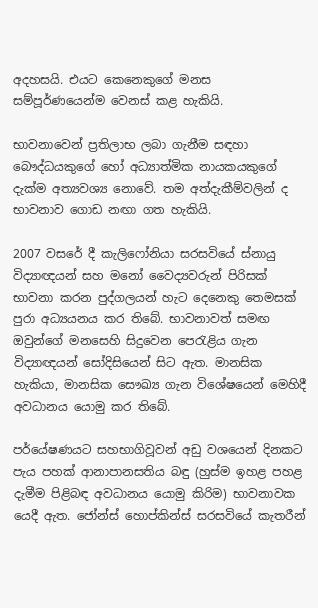අදහසයි. එයට කෙනෙකුගේ මනස සම්පූර්ණයෙන්ම වෙනස් කළ හැකියි.

භාවනාවෙන් ප්‍රතිලාභ ලබා ගැනීම සඳහා බෞද්ධයකුගේ හෝ අධ්‍යාත්මික නායකයකුගේ දැක්ම අත්‍යවශ්‍ය නොවේ. තම අත්දැකීම්වලින් ද භාවනාව ගොඩ නඟා ගත හැකියි.

2007 වසරේ දී කැලිෆෝනියා සරසවියේ ස්නායු විද්‍යාඥයන් සහ මනෝ වෛද්‍යවරුන් පිරිසක් භාවනා කරන පුද්ගලයන් හැට දෙනෙකු තෙමසක් පුරා අධ්‍යයනය කර තිබේ. භාවනාවත් සමඟ ඔවුන්ගේ මනසෙහි සිදුවෙන පෙරැළිය ගැන විද්‍යාඥයන් සෝදිසියෙන් සිට ඇත. මානසික හැකියා, මානසික සෞඛ්‍ය ගැන විශේෂයෙන් මෙහිදී අවධානය යොමු කර තිබේ.

පර්යේෂණයට සහභාගිවූවන් අඩු වශයෙන් දිනකට පැය පහක් ආනාපානසතිය බඳු (හුස්ම ඉහළ පහළ දැමීම පිළිබඳ අවධානය යොමු කිරිම) භාවනාවක යෙදී ඇත. ජෝන්ස් හොප්කින්ස් සරසවියේ කැතරීන්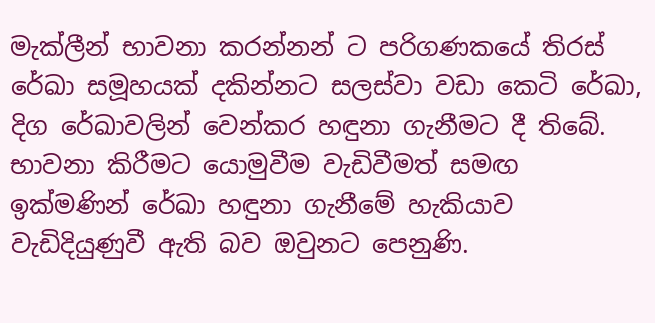මැක්ලීන් භාවනා කරන්නන් ට පරිගණකයේ තිරස් රේඛා සමූහයක් දකින්නට සලස්වා වඩා කෙටි රේඛා, දිග රේඛාවලින් වෙන්කර හඳුනා ගැනීමට දී තිබේ. භාවනා කිරීමට යොමුවීම වැඩිවීමත් සමඟ ඉක්මණින් රේඛා හඳුනා ගැනීමේ හැකියාව වැඩිදියුණුවී ඇති බව ඔවුනට පෙනුණි.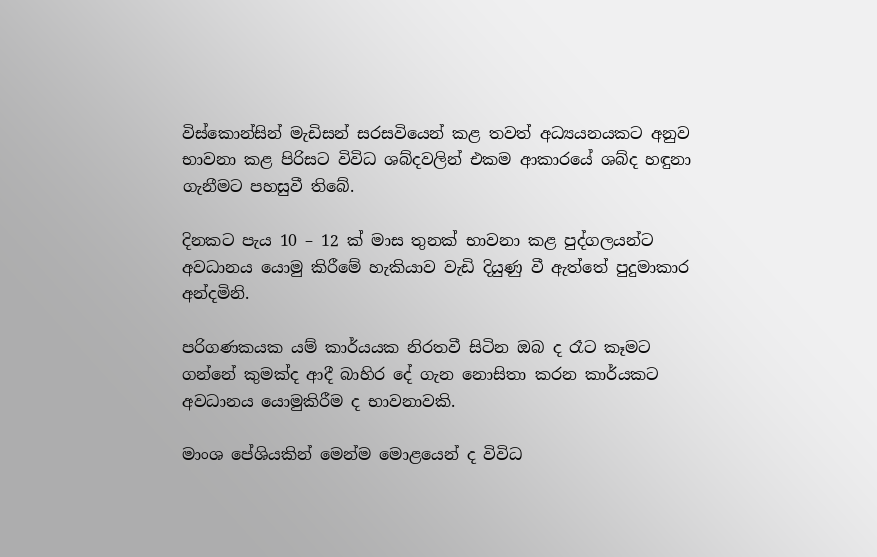විස්කොන්සින් මැඩිසන් සරසවියෙන් කළ තවත් අධ්‍යයනයකට අනුව භාවනා කළ පිරිසට විවිධ ශබ්දවලින් එකම ආකාරයේ ශබ්ද හඳුනා ගැනීමට පහසුවී තිබේ.

දිනකට පැය 10 – 12 ක් මාස තුනක් භාවනා කළ පුද්ගලයන්ට අවධානය යොමු කිරීමේ හැකියාව වැඩි දියුණු වී ඇත්තේ පුදුමාකාර අන්දමිනි.

පරිගණකයක යම් කාර්යයක නිරතවී සිටින ඔබ ද රෑට කෑමට ගන්නේ කුමක්ද ආදී බාහිර දේ ගැන නොසිතා කරන කාර්යකට අවධානය යොමුකිරීම ද භාවනාවකි.

මාංශ පේශියකින් මෙන්ම මොළයෙන් ද විවිධ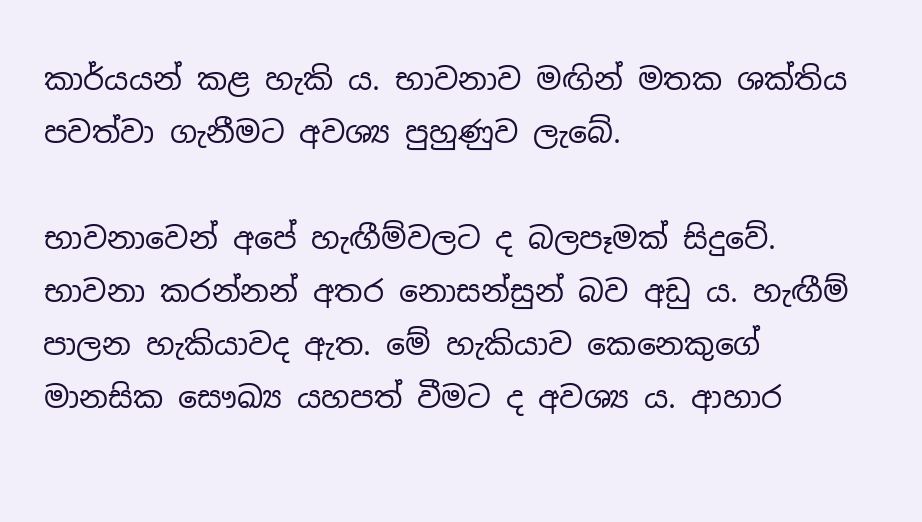කාර්යයන් කළ හැකි ය. භාවනාව මඟින් මතක ශක්තිය පවත්වා ගැනීමට අවශ්‍ය පුහුණුව ලැබේ.

භාවනාවෙන් අපේ හැඟීම්වලට ද බලපෑමක් සිදුවේ. භාවනා කරන්නන් අතර නොසන්සුන් බව අඩු ය. හැඟීම් පාලන හැකියාවද ඇත. මේ හැකියාව කෙනෙකුගේ මානසික සෞඛ්‍ය යහපත් වීමට ද අවශ්‍ය ය. ආහාර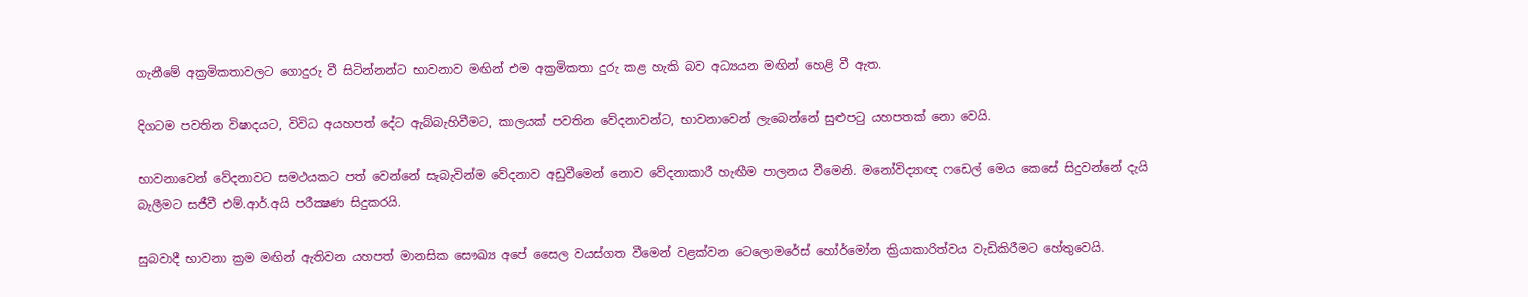ගැනීමේ අක්‍රමිකතාවලට ගොදුරු වී සිටින්නන්ට භාවනාව මඟින් එම අක්‍රමිකතා දුරු කළ හැකි බව අධ්‍යයන මඟින් හෙළි වී ඇත.

දිගටම පවතින විෂාදයට, විවිධ අයහපත් දේට ඇබ්බැහිවීමට, කාලයක් පවතින වේදනාවන්ට, භාවනාවෙන් ලැබෙන්නේ සුළුපටු යහපතක් නො වෙයි.

භාවනාවෙන් වේදනාවට සමථයකට පත් වෙන්නේ සැබැවින්ම වේදනාව අඩුවීමෙන් නොව වේදනාකාරී හැඟීම පාලනය වීමෙනි. මනෝවිද්‍යාඥ ෆඩෙල් මෙය කෙසේ සිදුවන්නේ දැයි බැලීමට සජීවී එම්.ආර්.අයි පරීක්‍ෂණ සිදුකරයි.

සුබවාදී භාවනා ක්‍රම මඟින් ඇතිවන යහපත් මානසික සෞඛ්‍ය අපේ සෛල වයස්ගත වීමෙන් වළක්වන ටෙලොමරේස් හෝර්මෝන ක්‍රියාකාරිත්වය වැඩිකිරීමට හේතුවෙයි.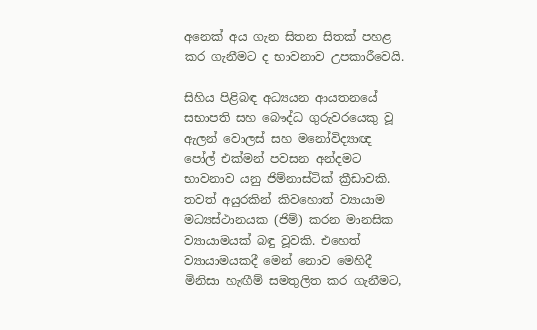අනෙක් අය ගැන සිතන සිතක් පහළ කර ගැනීමට ද භාවනාව උපකාරීවෙයි.

සිහිය පිළිබඳ අධ්‍යයන ආයතනයේ සභාපති සහ බෞද්ධ ගුරුවරයෙකු වූ ඇලන් වොලස් සහ මනෝවිද්‍යාඥ පෝල් එක්මන් පවසන අන්දමට භාවනාව යනු ජිම්නාස්ටික් ක්‍රීඩාවකි. තවත් අයුරකින් කිවහොත් ව්‍යායාම මධ්‍යස්ථානයක (ජිම්) කරන මානසික ව්‍යායාමයක් බඳු වූවකි. එහෙත් ව්‍යායාමයකදී මෙන් නොව මෙහිදී මිනිසා හැඟීම් සමතුලිත කර ගැනීමට,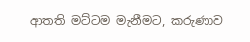ආතති මට්ටම මැනීමට, කරුණාව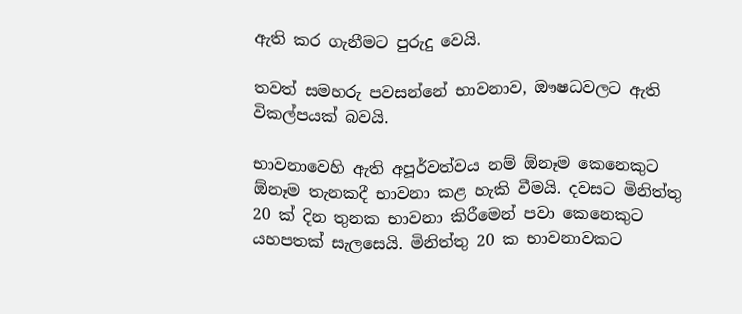ඇති කර ගැනීමට පුරුදු වෙයි.

තවත් සමහරු පවසන්නේ භාවනාව, ඖෂධවලට ඇති විකල්පයක් බවයි.

භාවනාවෙහි ඇති අපූර්වත්වය නම් ඕනෑම කෙනෙකුට ඕනෑම තැනකදී භාවනා කළ හැකි වීමයි. දවසට මිනිත්තු 20 ක් දින තුනක භාවනා කිරීමෙන් පවා කෙනෙකුට යහපතක් සැලසෙයි. මිනිත්තු 20 ක භාවනාවකට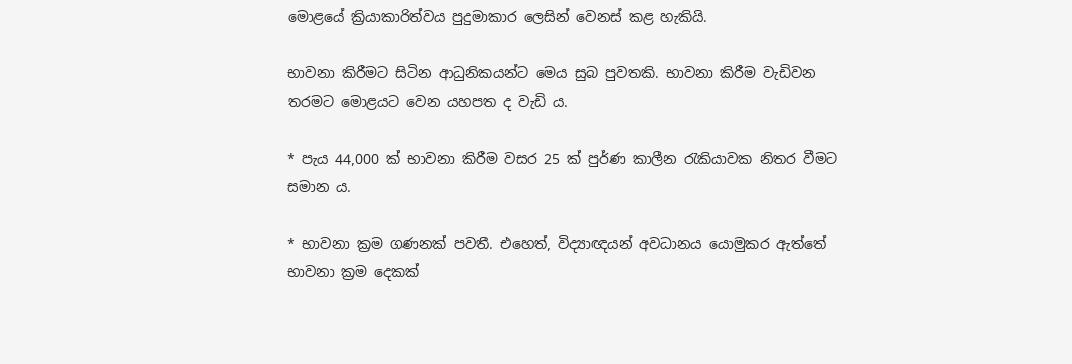මොළයේ ක්‍රියාකාරිත්වය පුදුමාකාර ලෙසින් වෙනස් කළ හැකියි.

භාවනා කිරීමට සිටින ආධුනිකයන්ට මෙය සුබ පුවතකි. භාවනා කිරීම වැඩිවන තරමට මොළයට වෙන යහපත ද වැඩි ය.

* පැය 44,000 ක් භාවනා කිරීම වසර 25 ක් පුර්ණ කාලීන රැකියාවක නිතර වීමට සමාන ය.

* භාවනා ක්‍රම ගණනක් පවතී. එහෙත්, විද්‍යාඥයන් අවධානය යොමුකර ඇත්තේ භාවනා ක්‍රම දෙකක්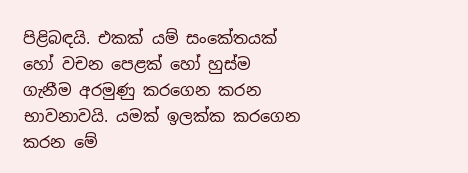පිළිබඳයි. එකක් යම් සංකේතයක් හෝ වචන පෙළක් හෝ හුස්ම ගැනීම අරමුණු කරගෙන කරන භාවනාවයි. යමක් ඉලක්ක කරගෙන කරන මේ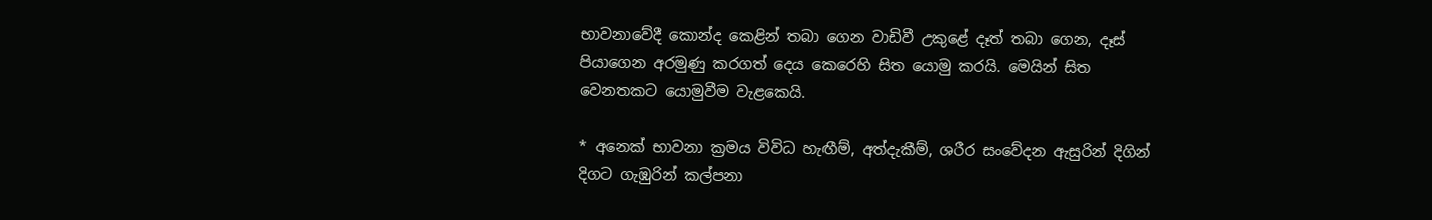භාවනාවේදී කොන්ද කෙළින් තබා ගෙන වාඩිවී උකුළේ දෑත් තබා ගෙන, දෑස් පියාගෙන අරමුණු කරගත් දෙය කෙරෙහි සිත යොමු කරයි. මෙයින් සිත වෙනතකට යොමුවීම වැළකෙයි.

* අනෙක් භාවනා ක්‍රමය විවිධ හැඟීම්, අත්දැකීම්, ශරීර සංවේදන ඇසුරින් දිගින් දිගට ගැඹුරින් කල්පනා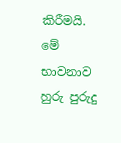කිරීමයි. මේ භාවනාව හුරු පුරුදු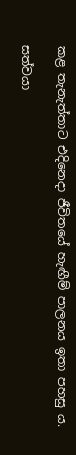කළ තැනැත්තාට එදිනෙදා ජීවිතයේ හැඟීම් පාලනය ඉතා පහසු ය.

සත්වයා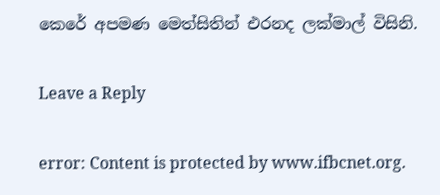කෙරේ අපමණ මෙත්සිතින් එරනද ලක්මාල් විසිනි.

Leave a Reply

error: Content is protected by www.ifbcnet.org.